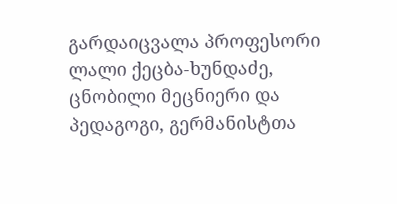გარდაიცვალა პროფესორი ლალი ქეცბა-ხუნდაძე, ცნობილი მეცნიერი და პედაგოგი, გერმანისტთა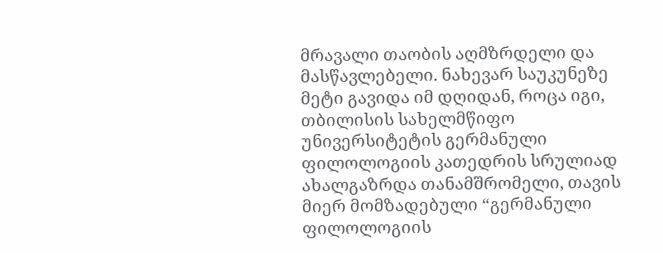მრავალი თაობის აღმზრდელი და მასწავლებელი. ნახევარ საუკუნეზე მეტი გავიდა იმ დღიდან, როცა იგი, თბილისის სახელმწიფო უნივერსიტეტის გერმანული ფილოლოგიის კათედრის სრულიად ახალგაზრდა თანამშრომელი, თავის მიერ მომზადებული “გერმანული ფილოლოგიის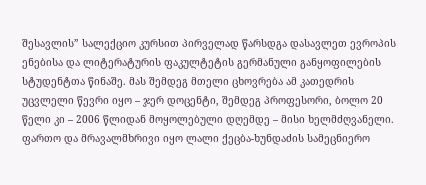შესავლის” სალექციო კურსით პირველად წარსდგა დასავლეთ ევროპის ენებისა და ლიტერატურის ფაკულტეტის გერმანული განყოფილების სტუდენტთა წინაშე. მას შემდეგ მთელი ცხოვრება ამ კათედრის უცვლელი წევრი იყო – ჯერ დოცენტი, შემდეგ პროფესორი, ბოლო 20 წელი კი – 2006 წლიდან მოყოლებული დღემდე – მისი ხელმძღვანელი.
ფართო და მრავალმხრივი იყო ლალი ქეცბა-ხუნდაძის სამეცნიერო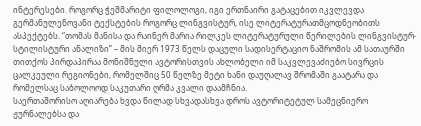ინტერესები. როგორც ჭეშმარიტი ფილოლოგი, იგი ერთნაირი გატაცებით იკვლევდა გერმანულენოვანი ტექსტების როგორც ლინგვისტურ, ისე ლიტერატურათმცოდნეობითს ასპექტებს. “თომას მანისა და რაინერ მარია რილკეს ლიტერატურული წერილების ლინგვისტურ-სტილისტური ანალიზი” – მის მიერ 1973 წელს დაცული სადისერტაციო ნაშრომის ამ სათაურში თითქოს პირდაპირაა მონიშნული ავტორისთვის ახლობელი იმ საკვლევაძიებო სივრცის ცალკეული რეგიონები, რომელშიც 50 წელზე მეტი ხანი დაუღალავ შრომაში გაატარა და რომელსაც საბოლოოდ საკუთარი ღრმა კვალი დაამჩნია.
საერთაშორისო აღიარება ხვდა წილად სხვადასხვა დროს ავტორიტეტულ სამეცნიერო ჟურნალებსა და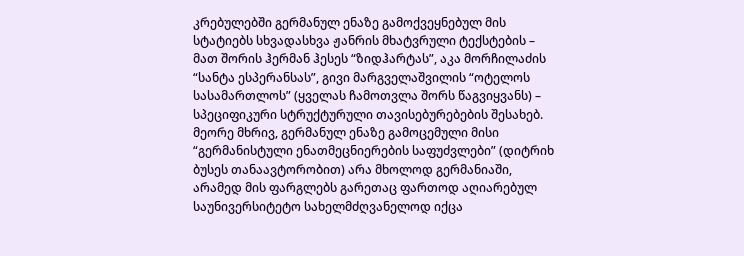კრებულებში გერმანულ ენაზე გამოქვეყნებულ მის სტატიებს სხვადასხვა ჟანრის მხატვრული ტექსტების – მათ შორის ჰერმან ჰესეს “ზიდჰარტას”, აკა მორჩილაძის “სანტა ესპერანსას”, გივი მარგველაშვილის “ოტელოს სასამართლოს” (ყველას ჩამოთვლა შორს წაგვიყვანს) – სპეციფიკური სტრუქტურული თავისებურებების შესახებ. მეორე მხრივ, გერმანულ ენაზე გამოცემული მისი “გერმანისტული ენათმეცნიერების საფუძვლები” (დიტრიხ ბუსეს თანაავტორობით) არა მხოლოდ გერმანიაში, არამედ მის ფარგლებს გარეთაც ფართოდ აღიარებულ საუნივერსიტეტო სახელმძღვანელოდ იქცა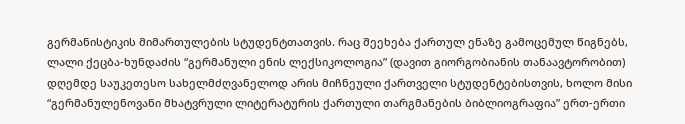გერმანისტიკის მიმართულების სტუდენტთათვის. რაც შეეხება ქართულ ენაზე გამოცემულ წიგნებს, ლალი ქეცბა-ხუნდაძის “გერმანული ენის ლექსიკოლოგია” (დავით გიორგობიანის თანაავტორობით) დღემდე საუკეთესო სახელმძღვანელოდ არის მიჩნეული ქართველი სტუდენტებისთვის, ხოლო მისი “გერმანულენოვანი მხატვრული ლიტერატურის ქართული თარგმანების ბიბლიოგრაფია” ერთ-ერთი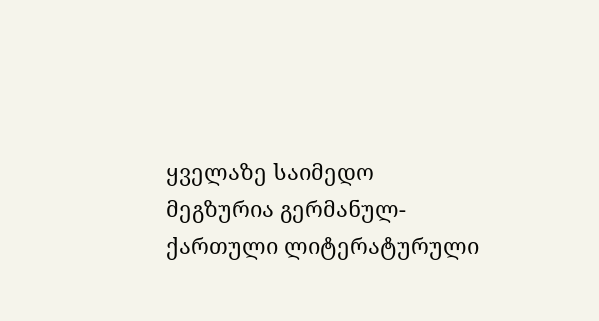ყველაზე საიმედო მეგზურია გერმანულ-ქართული ლიტერატურული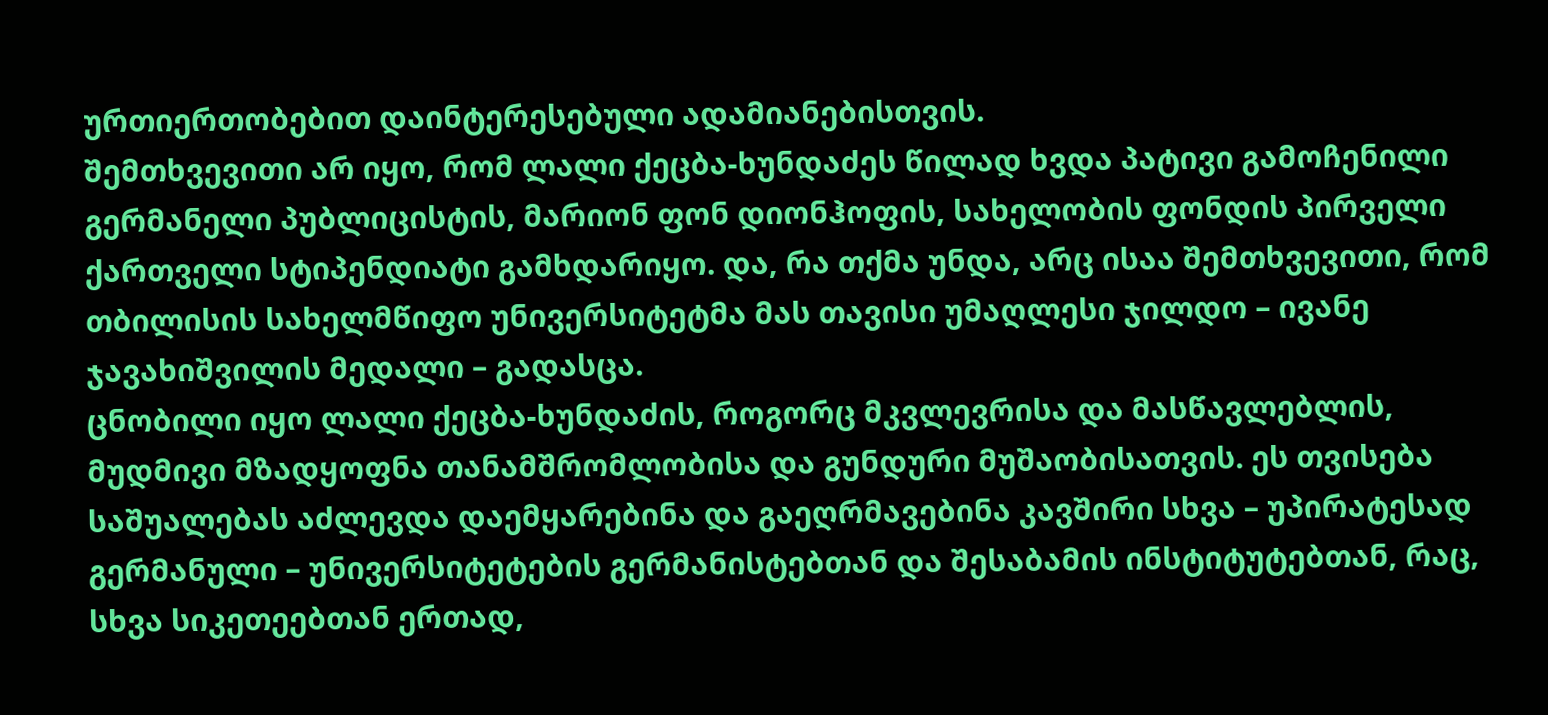ურთიერთობებით დაინტერესებული ადამიანებისთვის.
შემთხვევითი არ იყო, რომ ლალი ქეცბა-ხუნდაძეს წილად ხვდა პატივი გამოჩენილი გერმანელი პუბლიცისტის, მარიონ ფონ დიონჰოფის, სახელობის ფონდის პირველი ქართველი სტიპენდიატი გამხდარიყო. და, რა თქმა უნდა, არც ისაა შემთხვევითი, რომ თბილისის სახელმწიფო უნივერსიტეტმა მას თავისი უმაღლესი ჯილდო – ივანე ჯავახიშვილის მედალი – გადასცა.
ცნობილი იყო ლალი ქეცბა-ხუნდაძის, როგორც მკვლევრისა და მასწავლებლის, მუდმივი მზადყოფნა თანამშრომლობისა და გუნდური მუშაობისათვის. ეს თვისება საშუალებას აძლევდა დაემყარებინა და გაეღრმავებინა კავშირი სხვა – უპირატესად გერმანული – უნივერსიტეტების გერმანისტებთან და შესაბამის ინსტიტუტებთან, რაც, სხვა სიკეთეებთან ერთად,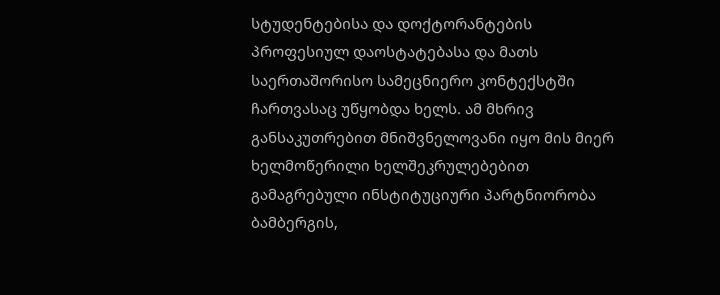სტუდენტებისა და დოქტორანტების პროფესიულ დაოსტატებასა და მათს საერთაშორისო სამეცნიერო კონტექსტში ჩართვასაც უწყობდა ხელს. ამ მხრივ განსაკუთრებით მნიშვნელოვანი იყო მის მიერ ხელმოწერილი ხელშეკრულებებით გამაგრებული ინსტიტუციური პარტნიორობა ბამბერგის,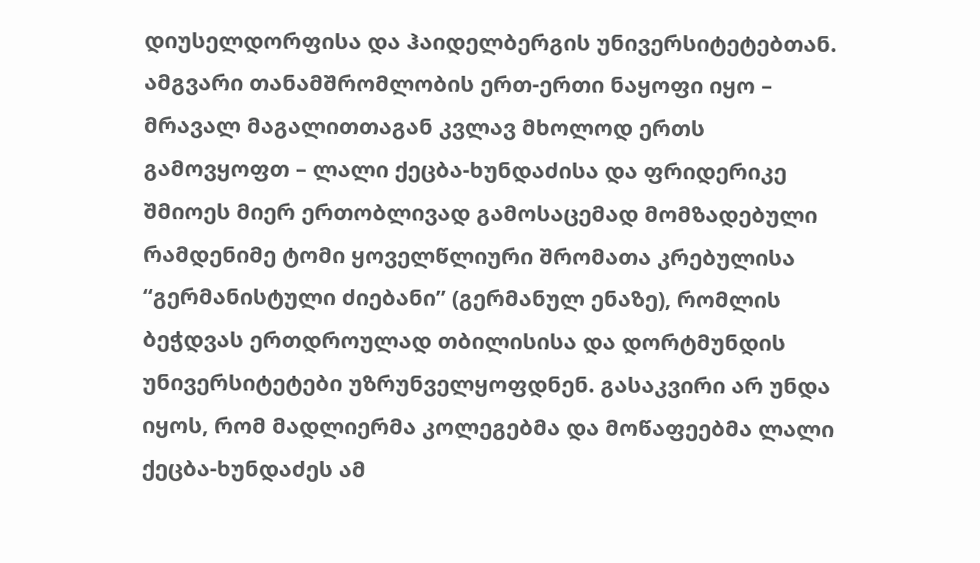დიუსელდორფისა და ჰაიდელბერგის უნივერსიტეტებთან.
ამგვარი თანამშრომლობის ერთ-ერთი ნაყოფი იყო – მრავალ მაგალითთაგან კვლავ მხოლოდ ერთს გამოვყოფთ – ლალი ქეცბა-ხუნდაძისა და ფრიდერიკე შმიოეს მიერ ერთობლივად გამოსაცემად მომზადებული რამდენიმე ტომი ყოველწლიური შრომათა კრებულისა “გერმანისტული ძიებანი” (გერმანულ ენაზე), რომლის ბეჭდვას ერთდროულად თბილისისა და დორტმუნდის უნივერსიტეტები უზრუნველყოფდნენ. გასაკვირი არ უნდა იყოს, რომ მადლიერმა კოლეგებმა და მოწაფეებმა ლალი ქეცბა-ხუნდაძეს ამ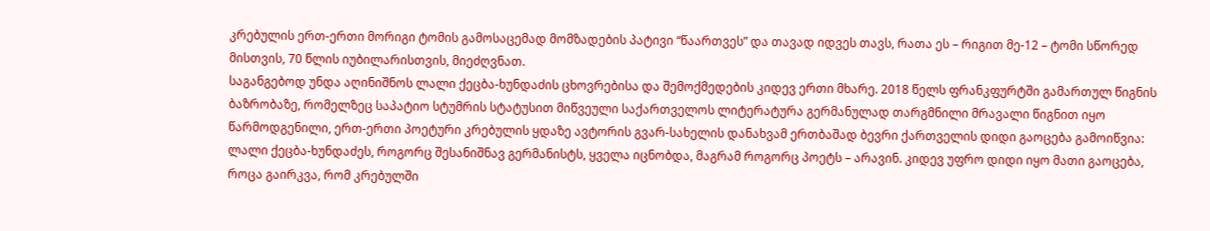კრებულის ერთ-ერთი მორიგი ტომის გამოსაცემად მომზადების პატივი “წაართვეს” და თავად იდვეს თავს, რათა ეს – რიგით მე-12 – ტომი სწორედ მისთვის, 70 წლის იუბილარისთვის, მიეძღვნათ.
საგანგებოდ უნდა აღინიშნოს ლალი ქეცბა-ხუნდაძის ცხოვრებისა და შემოქმედების კიდევ ერთი მხარე. 2018 წელს ფრანკფურტში გამართულ წიგნის ბაზრობაზე, რომელზეც საპატიო სტუმრის სტატუსით მიწვეული საქართველოს ლიტერატურა გერმანულად თარგმნილი მრავალი წიგნით იყო წარმოდგენილი, ერთ-ერთი პოეტური კრებულის ყდაზე ავტორის გვარ-სახელის დანახვამ ერთბაშად ბევრი ქართველის დიდი გაოცება გამოიწვია: ლალი ქეცბა-ხუნდაძეს, როგორც შესანიშნავ გერმანისტს, ყველა იცნობდა, მაგრამ როგორც პოეტს – არავინ. კიდევ უფრო დიდი იყო მათი გაოცება, როცა გაირკვა, რომ კრებულში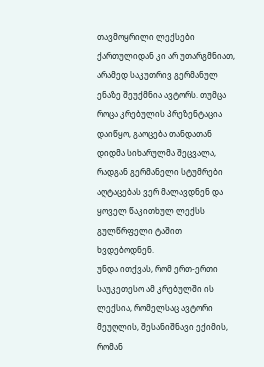თავმოყრილი ლექსები ქართულიდან კი არ უთარგმნიათ, არამედ საკუთრივ გერმანულ ენაზე შეუქმნია ავტორს. თუმცა როცა კრებულის პრეზენტაცია დაიწყო, გაოცება თანდათან დიდმა სიხარულმა შეცვალა, რადგან გერმანელი სტუმრები აღტაცებას ვერ მალავდნენ და ყოველ წაკითხულ ლექსს გულწრფელი ტაშით ხვდებოდნენ.
უნდა ითქვას, რომ ერთ-ერთი საუკეთესო ამ კრებულში ის ლექსია, რომელსაც ავტორი მეუღლის, შესანიშნავი ექიმის, რომან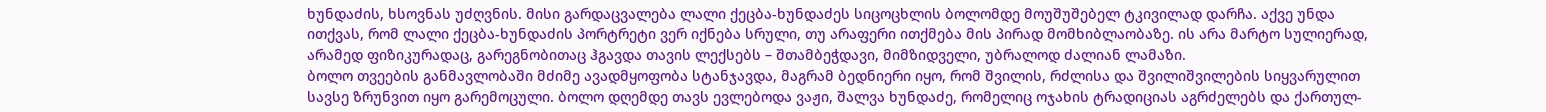ხუნდაძის, ხსოვნას უძღვნის. მისი გარდაცვალება ლალი ქეცბა-ხუნდაძეს სიცოცხლის ბოლომდე მოუშუშებელ ტკივილად დარჩა. აქვე უნდა ითქვას, რომ ლალი ქეცბა-ხუნდაძის პორტრეტი ვერ იქნება სრული, თუ არაფერი ითქმება მის პირად მომხიბლაობაზე. ის არა მარტო სულიერად, არამედ ფიზიკურადაც, გარეგნობითაც ჰგავდა თავის ლექსებს – შთამბეჭდავი, მიმზიდველი, უბრალოდ ძალიან ლამაზი.
ბოლო თვეების განმავლობაში მძიმე ავადმყოფობა სტანჯავდა, მაგრამ ბედნიერი იყო, რომ შვილის, რძლისა და შვილიშვილების სიყვარულით სავსე ზრუნვით იყო გარემოცული. ბოლო დღემდე თავს ევლებოდა ვაჟი, შალვა ხუნდაძე, რომელიც ოჯახის ტრადიციას აგრძელებს და ქართულ-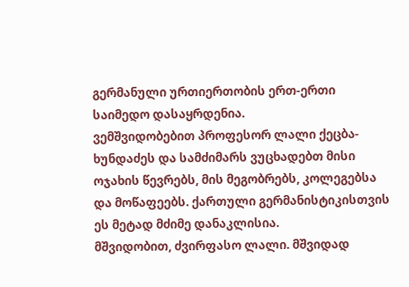გერმანული ურთიერთობის ერთ-ერთი საიმედო დასაყრდენია.
ვემშვიდობებით პროფესორ ლალი ქეცბა-ხუნდაძეს და სამძიმარს ვუცხადებთ მისი ოჯახის წევრებს, მის მეგობრებს, კოლეგებსა და მოწაფეებს. ქართული გერმანისტიკისთვის ეს მეტად მძიმე დანაკლისია.
მშვიდობით, ძვირფასო ლალი. მშვიდად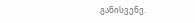განისვენე.